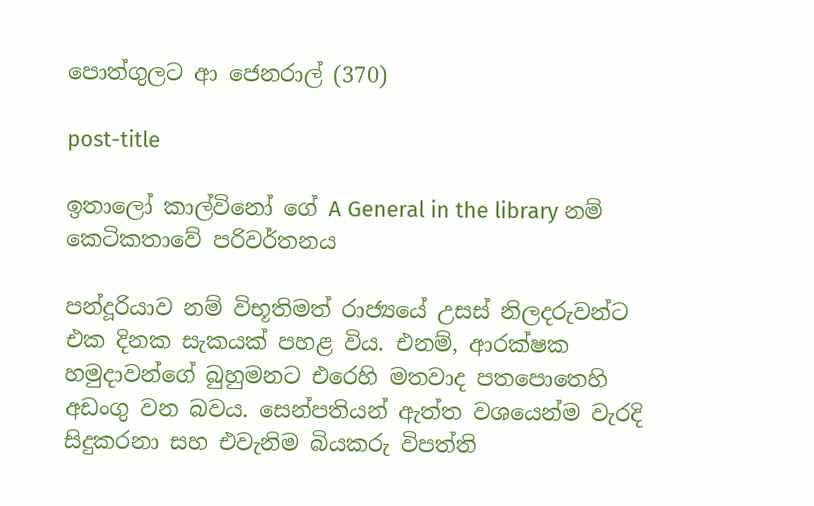පොත්ගුලට ආ ජෙනරාල් (370)

post-title

ඉතාලෝ කාල්විනෝ ගේ A General in the library නම් කෙටිකතාවේ පරිවර්තනය

පන්දූරියාව නම් විභූතිමත් රාජ්‍යයේ උසස් නිලදරුවන්ට එක දිනක සැකයක් පහළ විය. එනම්, ආරක්ෂක හමුදාවන්ගේ බුහුමනට එරෙහි මතවාද පතපොතෙහි අඩංගු වන බවය. සෙන්පතියන් ඇත්ත වශයෙන්ම වැරදි සිදුකරනා සහ එවැනිම බියකරු විපත්ති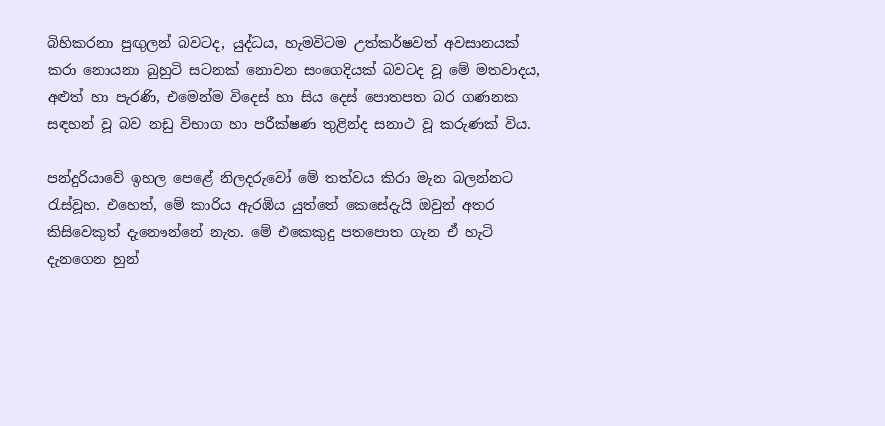බිහිකරනා පුඟුලන් බවටද, යුද්ධය, හැමවිටම උත්කර්ෂවත් අවසානයක් කරා නොයනා බුහුටි සටනක් නොවන සංගෙදියක් බවටද වූ මේ මතවාදය, අළුත් හා පැරණි, එමෙන්ම විදෙස් හා සිය දෙස් පොතපත බර ගණනක සඳහන් වූ බව නඩු විභාග හා පරීක්ෂණ තුළින්ද සනාථ වූ කරුණක් විය.

පන්දුරියාවේ ඉහල පෙළේ නිලදරුවෝ මේ තත්වය කිරා මැන බලන්නට රැස්වූහ. එහෙත්, මේ කාරිය ඇරඹිය යුත්තේ කෙසේදැයි ඔවුන් අතර කිසිවෙකුත් දැනෞන්නේ නැත. මේ එකෙකුදු පතපොත ගැන ඒ හැටි දැනගෙන හුන්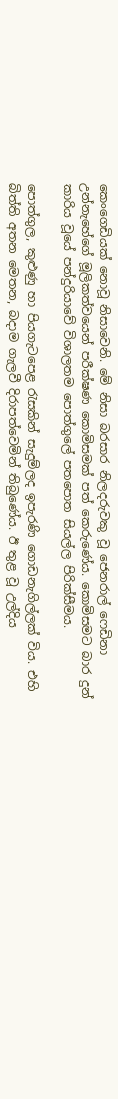කෙංගෙඩියක් නොවූ නිසාවෙනි. මේ නිසා බරසාර නිලදරුවකු වූ ජෙනරාල් ෆෙඩිනා උන්නැහේගේ මූලිකත්වයෙන් පරීක්ෂණ කොමිසමක් පත් කෙරුණේය. කොමිසමට බාර දුන් කාරිය වූයේ පන්දුරියාවේ විශාලතම පොත්ගුලේ පතපොත සියල්ල පිරික්සීමය.

පොත්ගුල, කුළුණු හා පියගැටපෙළ රැසකින් සැදුම්ලද ඉපැරණි ගොඩනැගිල්ලක් විය. එහි බිත්ති අතන මෙතන, බදාම ගැලවී දිරාපත්වෙමින් තිබුණේය. ඊ තුළ වූ උල්දිය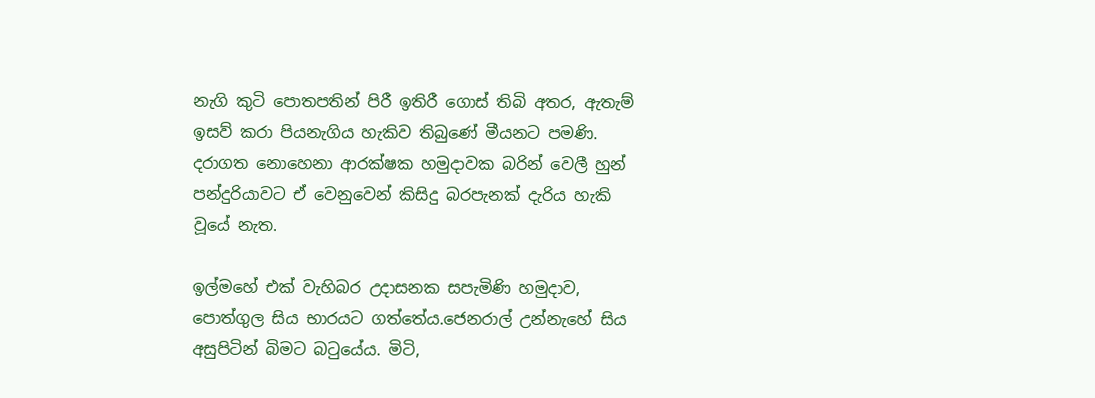නැගි කුටි පොතපතින් පිරී ඉතිරී ගොස් තිබි අතර, ඇතැම් ඉසව් කරා පියනැගිය හැකිව තිබුණේ මීයනට පමණි. දරාගත නොහෙනා ආරක්ෂක හමුදාවක බරින් වෙලී හුන් පන්දුරියාවට ඒ වෙනුවෙන් කිසිදු බරපැනක් දැරිය හැකි වූයේ නැත.

ඉල්මහේ එක් වැහිබර උදාසනක සපැමිණි හමුදාව, පොත්ගුල සිය භාරයට ගත්තේය.ජෙනරාල් උන්නැහේ සිය අසුපිටින් බිමට බටුයේය. මිටි,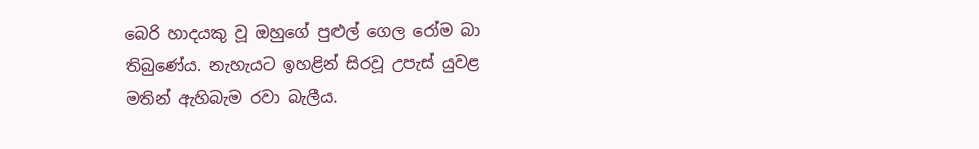බෙරි හාදයකු වූ ඔහුගේ පුළුල් ගෙල රෝම බා තිබුණේය. නැහැයට ඉහළින් සිරවූ උපැස් යුවළ මතින් ඇහිබැම රවා බැලීය.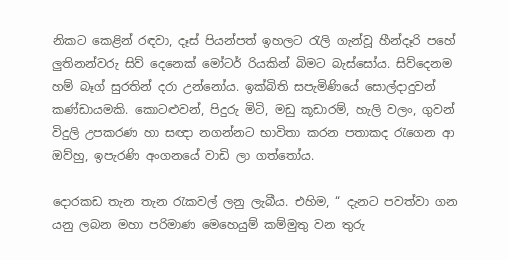නිකට කෙළින් රඳවා, දෑස් පියන්පත් ඉහලට රැලි ගැන්වූ හීන්දෑරි පහේ ලුතිනන්වරු සිව් දෙනෙක් මෝටර් රියකින් බිමට බැස්සෝය. සිව්දෙනම හම් බෑග් සුරතින් දරා උන්නෝය. ඉක්බිති සපැමිණියේ සොල්දාදුවන් කණ්ඩායමකි. කොටළුවන්, පිදුරු මිටි, මඩු කූඩාරම්, හැලි වලං, ගුවන් විදුලි උපකරණ හා සඥා නගන්නට භාවිතා කරන පතාකද රැගෙන ආ ඔව්හු, ඉපැරණි අංගනයේ වාඩි ලා ගත්තෝය.

දොරකඩ තැන තැන රැකවල් ලනු ලැබීය. එහිම, “ දැනට පවත්වා ගන යනු ලබන මහා පරිමාණ මෙහෙයුම් කම්මුතු වන තුරු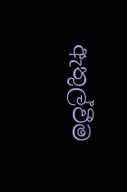ඇතුල්වීම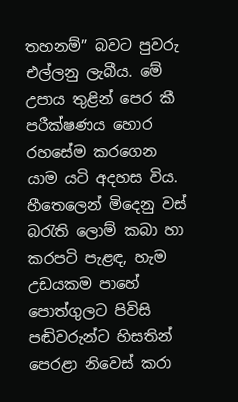තහනම්” බවට පුවරු එල්ලනු ලැබීය. මේ උපාය තුළින් පෙර කී පරීක්ෂණය හොර රහසේම කරගෙන යාම යටි අදහස විය. හීතෙලෙන් මිදෙනු වස් බරැති ලොම් කබා හා කරපටි පැළඳ, හැම උඩයකම පාහේ පොත්ගුලට පිවිසි පඬිවරුන්ට හිසතින් පෙරළා නිවෙස් කරා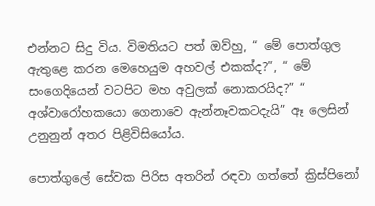එන්නට සිදු විය. විමතියට පත් ඔව්හු, “ මේ පොත්ගුල ඇතුළෙ කරන මෙහෙයුම අහවල් එකක්ද?”, “ මේ සංගෙදියෙන් වටපිට මහ අවුලක් නොකරයිද?” “ අශ්වාරෝහකයො ගෙනාවෙ ඇන්නෑවකටදැයි” ඈ ලෙසින් උනුනුන් අතර පිළිවිසියෝය.

පොත්ගුලේ සේවක පිරිස අතරින් රඳවා ගත්තේ ක්‍රිස්පිනෝ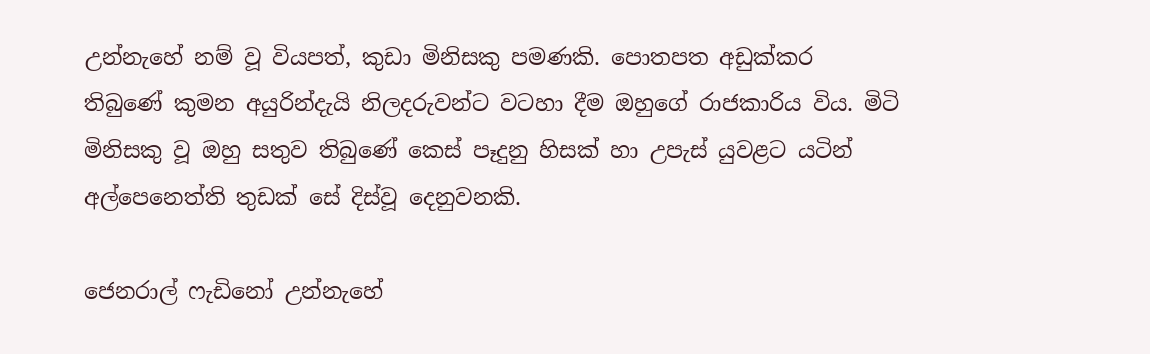උන්නැහේ නම් වූ වියපත්, කුඩා මිනිසකු පමණකි. පොතපත අඩුක්කර තිබුණේ කුමන අයුරින්දැයි නිලදරුවන්ට වටහා දීම ඔහුගේ රාජකාරිය විය. මිටි මිනිසකු වූ ඔහු සතුව තිබුණේ කෙස් පෑදුනු හිසක් හා උපැස් යුවළට යටින් අල්පෙනෙත්ති තුඩක් සේ දිස්වූ දෙනුවනකි.

ජෙනරාල් ෆැඩිනෝ උන්නැහේ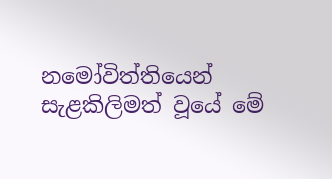නමෝවිත්තියෙන් සැළකිලිමත් වූයේ මේ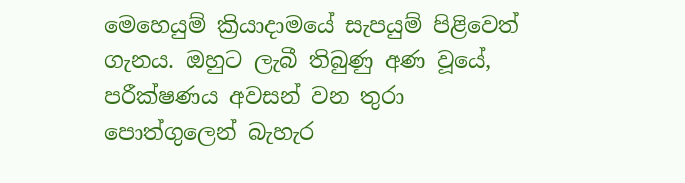මෙහෙයුම් ක්‍රියාදාමයේ සැපයුම් පිළිවෙත් ගැනය. ඔහුට ලැබී තිබුණු අණ වූයේ, පරීක්ෂණය අවසන් වන තුරා පොත්ගුලෙන් බැහැර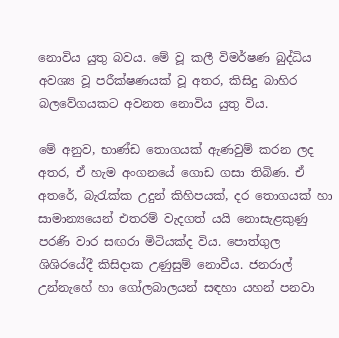නොවිය යුතු බවය. මේ වූ කලී විමර්ෂණ බුද්ධිය අවශ්‍ය වූ පරීක්ෂණයක් වූ අතර, කිසිදු බාහිර බලවේගයකට අවනත නොවිය යුතු විය.

මේ අනුව, භාණ්ඩ තොගයක් ඇණවුම් කරන ලද අතර, ඒ හැම අංගනයේ ගොඩ ගසා තිබිණ. ඒ අතරේ, බැරැක්ක උදුන් කිහිපයක්, දර තොගයක් හා සාමාන්‍යයෙන් එතරම් වැදගත් ‍යයි නොසැළකුණු පරණි වාර සඟරා මිටියක්ද විය. පොත්ගුල ශිශිරයේදී කිසිදාක උණුසුම් නොවීය. ජනරාල් උන්නැහේ හා ගෝලබාලයන් සඳහා යහන් පනවා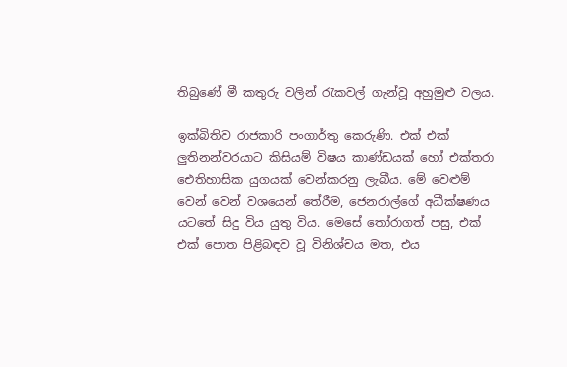තිබුණේ මී කතුරු වලින් රැකවල් ගැන්වූ අහුමුළු වලය.

ඉක්බිතිව රාජකාරි පංගාර්තු කෙරුණි. එක් එක් ලුතිනන්වරයාට කිසියම් විෂය කාණ්ඩයක් හෝ එක්තරා ඓතිහාසික යුගයක් වෙන්කරනු ලැබීය. මේ වෙළුම් වෙන් වෙන් වශයෙන් තේරීම, ජෙනරාල්ගේ අධීක්ෂණය යටතේ සිදු විය යුතු විය. මෙසේ තෝරාගත් පසු, එක් එක් පොත පිළිබඳව වූ විනිශ්චය මත, එය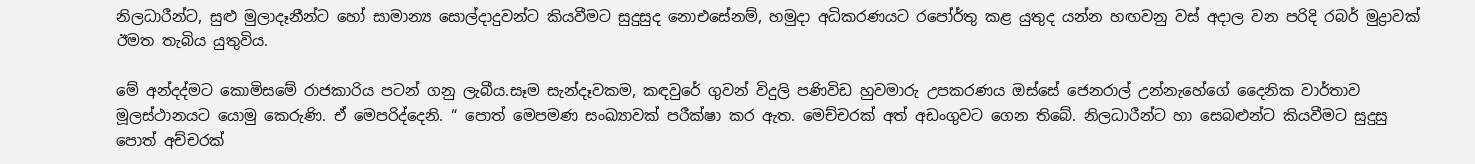නිලධාරීන්ට, සුළු මුලාදෑනීන්ට හෝ සාමාන්‍ය සොල්දාදුවන්ට කියවීමට සුදුසුද නොඑසේනම්, හමුදා අධිකරණයට රපෝර්තු කළ යුතුද යන්න හඟවනු වස් අදාල වන පරිදි රබර් මුද්‍රාවක් ඊමත තැබිය යුතුවිය.

මේ අන්දද්මට කොමිසමේ රාජකාරිය පටන් ගනු ලැබීය.සෑම සැන්දෑවකම, කඳවුරේ ගුවන් විදුලි පණිවිඩ හුවමාරු උපකරණය ඔස්සේ ජෙනරාල් උන්නැහේගේ දෛනික වාර්තාව මූලස්ථානයට යොමු කෙරුණි. ඒ මෙපරිද්දෙනි. “ පොත් මෙපමණ සංඛ්‍යාවක් පරීක්ෂා කර ඇත. මෙච්චරක් අත් අඩංගුවට ගෙන තිබේ. නිලධාරීන්ට හා සෙබළුන්ට කියවීමට සුදුසු පොත් අච්චරක්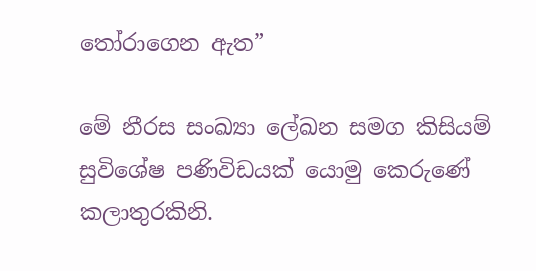තෝරාගෙන ඇත”

මේ නීරස සංඛ්‍යා ලේඛන සමග කිසියම් සුවිශේෂ පණිවිඩයක් යොමු කෙරුණේ කලාතුරකිනි.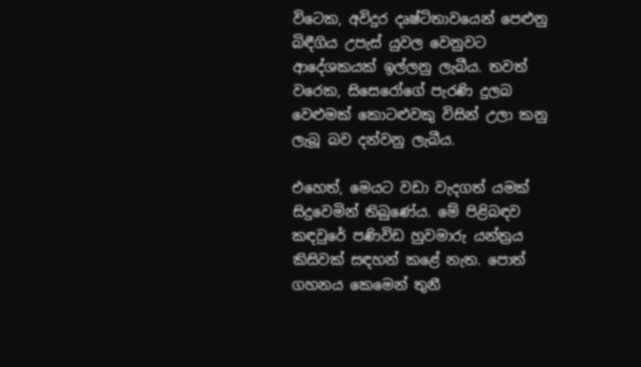විටෙක, අවිදුර දෘෂ්ටිතාවයෙන් පෙළුනු බිඳීගිය උපැස් යුවල වෙනුවට ආදේශකයක් ඉල්ලනු ලැබීය. තවත් වරෙක, සිසෙරෝගේ පැරණි දුලබ වෙළුමක් කොටළුවකු විසින් උලා කනු ලැබූ බව දන්වනු ලැබීය.

එහෙත්, මෙයට වඩා වැදගත් යමක් සිදුවෙමින් තිබුණේය. මේ පිළිබඳව කඳවුරේ පණිවිඩ හුවමාරු යන්ත්‍රය කිසිවක් සඳහන් කළේ නැත. පොත් ගහනය කෙමෙන් තුනී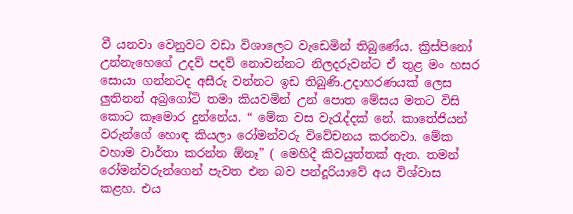වී යනවා වෙනුවට වඩා විශාලෙට වැඩෙමින් තිබුණේය. ක්‍රිස්පිනෝ උන්නැහෙගේ උදව් පදව් නොවන්නට නිලදරුවන්ට ඒ තුළ මං හසර සොයා ගන්නටද අසීරු වන්නට ඉඩ තිබුණි.උදාහරණයක් ලෙස ලුතිනන් අබ්‍රගෝටි තමා කියවමින් උන් පොත මේසය මතට විසි කොට කෑමොර දුන්නේය. “ මේක වස වැරැද්දක් නේ. කාතේජියන් වරුන්ගේ හොඳ කියලා රෝමන්වරු විවේචනය කරනවා. මේක වහාම වාර්තා කරන්න ඕනෑ” ( මෙහිදී කිවයුත්තක් ඇත. තමන් රෝමන්වරුන්ගෙන් පැවත එන බව පන්දූරියාවේ අය විශ්වාස කළහ. එය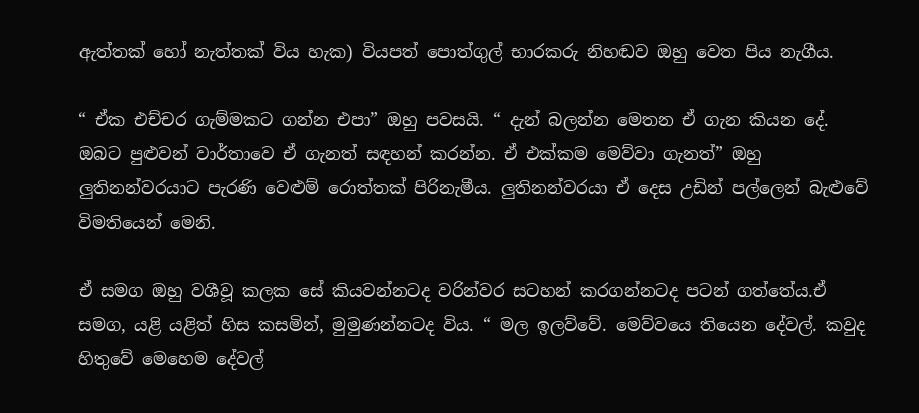ඇත්තක් හෝ නැත්තක් විය හැක) වියපත් පොත්ගුල් භාරකරු නිහඬව ඔහු වෙත පිය නැගීය.

“ ඒක එච්චර ගැම්මකට ගන්න එපා” ඔහු පවසයි. “ දැන් බලන්න මෙතන ඒ ගැන කියන දේ. ඔබට පුළුවන් වාර්තාවෙ ඒ ගැනත් සඳහන් කරන්න. ඒ එක්කම මෙව්වා ගැනත්” ඔහු ලුතිනන්වරයාට පැරණි වෙළුම් රොත්තක් පිරිනැමීය. ලුතිනන්වරයා ඒ දෙස උඩින් පල්ලෙන් බැළුවේ විමතියෙන් මෙනි.

ඒ සමග ඔහු වශීවූ කලක සේ කියවන්නටද වරින්වර සටහන් කරගන්නටද පටන් ගත්තේය.ඒ සමග, යළි යළිත් හිස කසමින්, මුමුණන්නටද විය. “ මල ඉලව්වේ. මෙව්වයෙ තියෙන දේවල්. කවුද හිතුවේ මෙහෙම දේවල්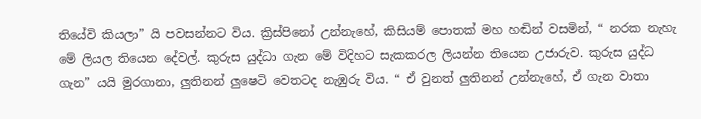තියේවි කියලා” යි පවසන්නට විය. ක්‍රිස්පිනෝ උන්නැහේ, කිසියම් පොතක් මහ හඬින් වසමින්, “ නරක නැහැ මේ ලියල තියෙන දේවල්. කුරුස යුද්ධා ගැන මේ විදිහට සැකකරල ලියන්න තියෙන උජාරුව. කුරුස යුද්ධ ගැන” යයි මුරගානා, ලුතිනන් ලුෂෙටි වෙතටද නැඹුරු විය. “ ඒ වුනත් ලුතිනන් උන්නැහේ, ඒ ගැන වාතා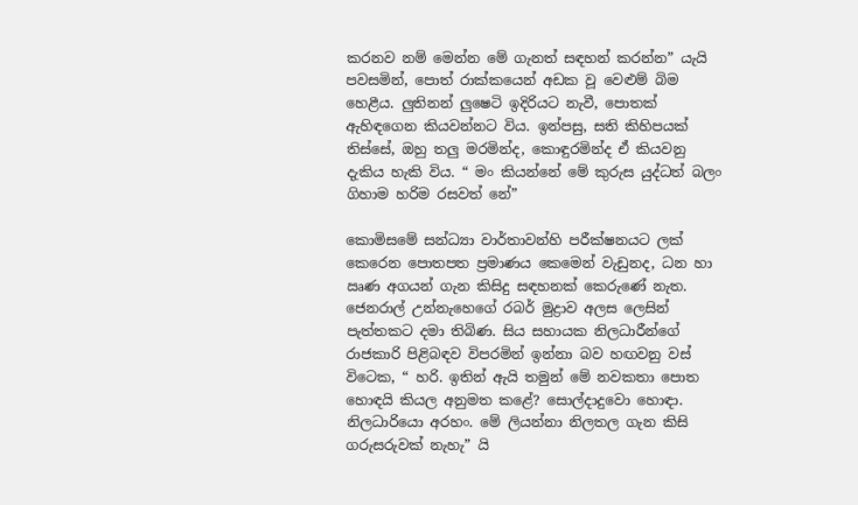කරනව නම් මෙන්න මේ ගැනත් සඳහන් කරන්න” යැයි පවසමින්, පොත් රාක්කයෙන් අඩක වූ වෙළුම් බිම හෙළීය. ලුතිනන් ලුෂෙටි ඉදිරියට නැවී, පොතක් ඇහිඳගෙන කියවන්නට විය. ඉන්පසු, සති කිහිපයක් තිස්සේ, ඔහු තලු මරමින්ද, කොඳුරමින්ද ඒ කියවනු දැකිය හැකි විය. “ මං කියන්නේ මේ කුරුස යුද්ධත් බලං ගිහාම හරිම රසවත් නේ”

කොමිසමේ සන්ධ්‍යා වාර්තාවන්හි පරීක්ෂනයට ලක් කෙරෙන පොතපත ප්‍රමාණය කෙමෙන් වැඩුනද, ධන හා ඍණ අගයන් ගැන කිසිදු සඳහනක් කෙරුණේ නැත. ජෙනරාල් උන්නැහෙගේ රබර් මුද්‍රාව අලස ලෙසින් පැත්තකට දමා තිබිණ. සිය සහායක නිලධාරීන්ගේ රාජකාරි පිළිබඳව විපරමින් ඉන්නා බව හඟවනු වස් විටෙක, “ හරි. ඉතින් ඇයි තමුන් මේ නවකතා පොත හොඳයි කියල අනුමත කළේ? සොල්දාදුවො හොඳා. නිලධාරියො අරහං. මේ ලියන්නා නිලතල ගැන කිසි ගරුසරුවක් නැහැ” යි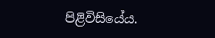පිළිවිසියේය.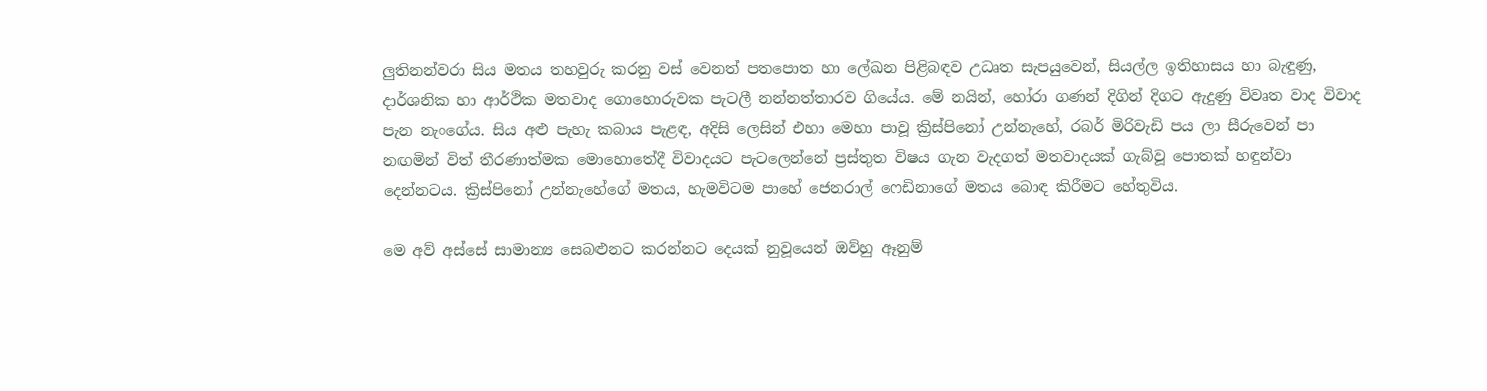ලුතිනන්වරා සිය මතය තහවුරු කරනු වස් වෙනත් පතපොත හා ලේඛන පිළිබඳව උධෘත සැපයුවෙන්, සියල්ල ඉතිහාසය හා බැඳුණු, දාර්ශනික හා ආර්ථික මතවාද ගොහොරුවක පැටලී නන්නත්තාරව ගියේය. මේ නයින්, හෝරා ගණන් දිගින් දිගට ඇදුණු විවෘත වාද විවාද පැන නැංගේය. සිය අළු පැහැ කබාය පැළඳ, අදිසි ලෙසින් එහා මෙහා පාවූ ක්‍රිස්පිනෝ උන්නැහේ, රබර් මිරිවැඩි පය ලා සීරුවෙන් පා නඟමින් විත් තීරණාත්මක මොහොතේදී විවාදයට පැටලෙන්නේ ප්‍රස්තුත විෂය ගැන වැදගත් මතවාදයක් ගැබ්වූ පොතක් හඳුන්වා දෙන්නටය. ක්‍රිස්පිනෝ උන්නැහේගේ මතය, හැමවිටම පාහේ ජෙනරාල් ෆෙඩිනාගේ මතය බොඳ කිරීමට හේතුවිය.

මෙ අව් අස්සේ සාමාන්‍ය සෙබළුනට කරන්නට දෙයක් නුවූයෙන් ඔව්හු ඈනුම්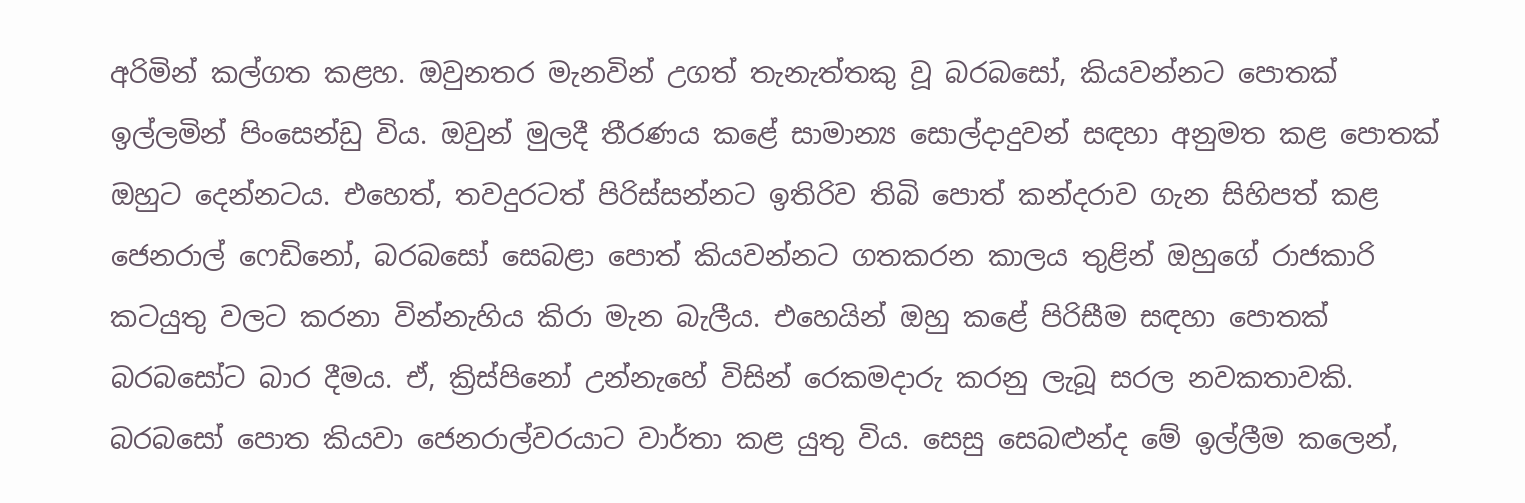අරිමින් කල්ගත කළහ. ඔවුනතර මැනවින් උගත් තැනැත්තකු වූ බරබසෝ, කියවන්නට පොතක් ඉල්ලමින් පිංසෙන්ඩු විය. ඔවුන් මුලදී තීරණය කළේ සාමාන්‍ය සොල්දාදුවන් සඳහා අනුමත කළ පොතක් ඔහුට දෙන්නටය. එහෙත්, තවදුරටත් පිරිස්සන්නට ඉතිරිව තිබි පොත් කන්දරාව ගැන සිහිපත් කළ ජෙනරාල් ෆෙඩිනෝ, බරබසෝ සෙබළා පොත් කියවන්නට ගතකරන කාලය තුළින් ඔහුගේ රාජකාරි කටයුතු වලට කරනා වින්නැහිය කිරා මැන බැලීය. එහෙයින් ඔහු කළේ පිරිසීම සඳහා පොතක් බරබසෝට බාර දීමය. ඒ, ක්‍රිස්පිනෝ උන්නැහේ විසින් රෙකමදාරු කරනු ලැබූ සරල නවකතාවකි. බරබසෝ පොත කියවා ජෙනරාල්වරයාට වාර්තා කළ යුතු විය. සෙසු සෙබළුන්ද මේ ඉල්ලීම කලෙන්,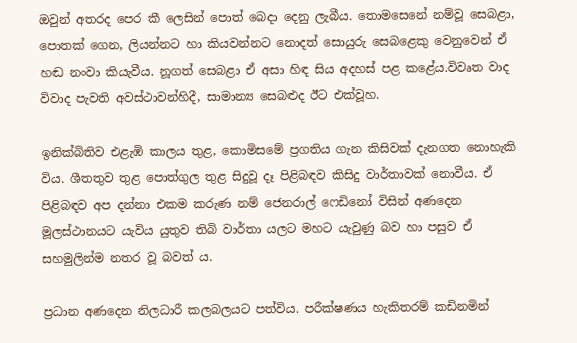ඔවුන් අතරද පෙර කී ලෙසින් පොත් බෙදා දෙනු ලැබීය. තොමසෙනේ නම්වූ සෙබළා, පොතක් ගෙන, ලියන්නට හා කියවන්නට නොදත් සොයුරු සෙබළෙකු වෙනුවෙන් ඒ හඬ නංවා කියැවීය. නූගත් සෙබළා ඒ අසා හිඳ සිය අදහස් පළ කළේය.විවෘත වාද විවාද පැවති අවස්ථාවන්හිදී, සාමාන්‍ය සෙබළුද ඊට එක්වූහ.

ඉනික්බිතිව එළැඹි කාලය තුළ, කොමිසමේ ප්‍රගතිය ගැන කිසිවක් දැනගත නොහැකි විය. ශීතතුව තුළ පොත්ගුල තුළ සිදුවූ දෑ පිළිබඳව කිසිදු වාර්තාවක් නොවීය. ඒ පිළිබඳව අප දන්නා එකම කරුණ නම් ජෙනරාල් ෆෙඩිනෝ විසින් අණදෙන මූලස්ථානයට යැවිය යුතුව තිබි වාර්තා යලට මහට යැවුණු බව හා පසුව ඒ සහමුලින්ම නතර වූ බවත් ය.

ප්‍රධාන අණදෙන නිලධාරී කලබලයට පත්විය. පරීක්ෂණය හැකිතරම් කඩිනමින්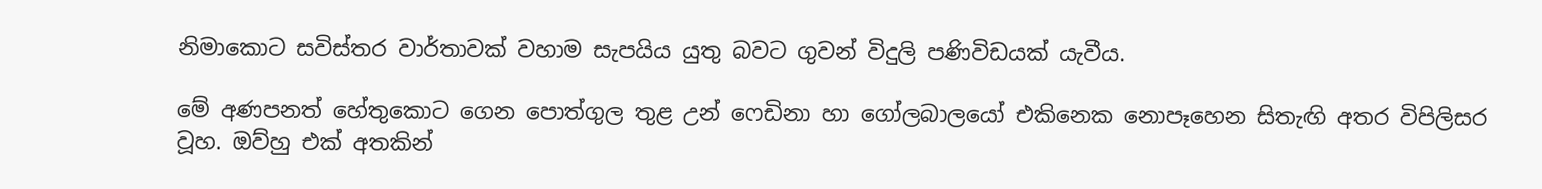නිමාකොට සවිස්තර වාර්තාවක් වහාම සැපයිය යුතු බවට ගුවන් විදුලි පණිවිඩයක් යැවීය.

මේ අණපනත් හේතුකොට ගෙන පොත්ගුල තුළ උන් ෆෙඩිනා හා ගෝලබාලයෝ එකිනෙක නොපෑහෙන සිතැඟි අතර විපිලිසර වූහ. ඔව්හු එක් අතකින්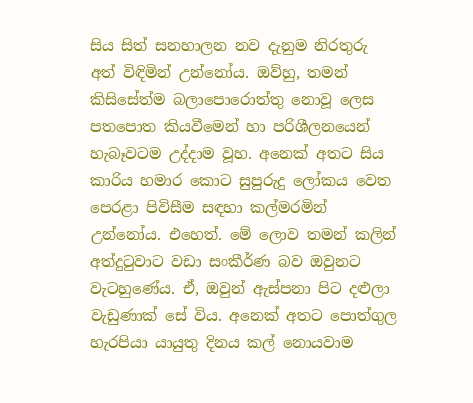සිය සිත් සනහාලන නව දැනුම නිරතුරු අත් විඳිමින් උන්නෝය. ඔව්හු, තමන් කිසිසේත්ම බලාපොරොත්තු නොවූ ලෙස පතපොත කියවීමෙන් හා පරිශීලනයෙන් හැබෑවටම උද්දාම වූහ. අනෙක් අතට සිය කාරිය හමාර කොට සුපුරුදු ලෝකය වෙත පෙරළා පිවිසීම සඳහා කල්මරමින් උන්නෝය. එහෙත්. මේ ලොව තමන් කලින් අත්දුටුවාට වඩා සංකීර්ණ බව ඔවුනට වැටහුණේය. ඒ, ඔවුන් ඇස්පනා පිට දළුලා වැඩුණාක් සේ විය. අනෙක් අතට පොත්ගුල හැරපියා යායුතු දිනය කල් නොයවාම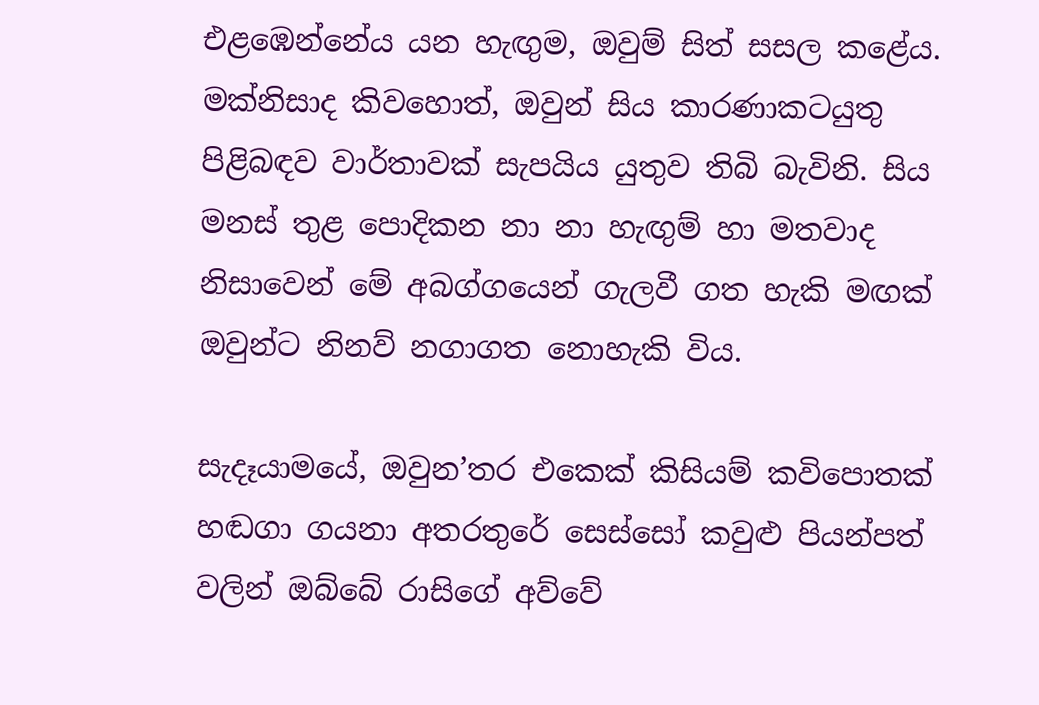එළඹෙන්නේය යන හැඟුම, ඔවුම් සිත් සසල කළේය. මක්නිසාද කිවහොත්, ඔවුන් සිය කාරණාකටයුතු පිළිබඳව වාර්තාවක් සැපයිය යුතුව තිබි බැවිනි. සිය මනස් තුළ පොදිකන නා නා හැඟුම් හා මතවාද නිසාවෙන් මේ අබග්ගයෙන් ගැලවී ගත හැකි මඟක් ඔවුන්ට නිනව් නගාගත නොහැකි විය.

සැදෑයාමයේ, ඔවුන’තර එකෙක් කිසියම් කවිපොතක් හඬගා ගයනා අතරතුරේ සෙස්සෝ කවුළු පියන්පත් වලින් ඔබ්බේ රාසිගේ අව්වේ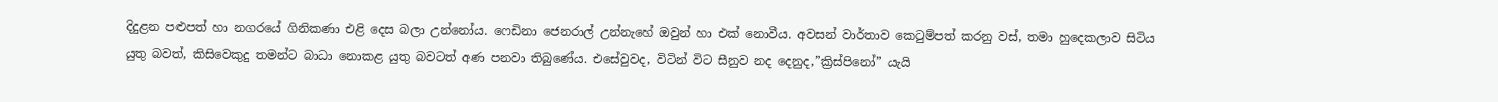දිදුළන පළුපත් හා නගරයේ ගිනිකණා එළි දෙස බලා උන්නෝය. ෆෙඩිනා ජෙනරාල් උන්නැහේ ඔවුන් හා එක් නොවීය. අවසන් වාර්තාව කෙටුම්පත් කරනු වස්, තමා හුදෙකලාව සිටිය යුතු බවත්, කිසිවෙකුදු තමන්ට බාධා නොකළ යුතු බවටත් අණ පනවා තිබුණේය. එසේවුවද, විටින් විට සීනුව නද දෙනුද,”ක්‍රිස්පිනෝ” යැයි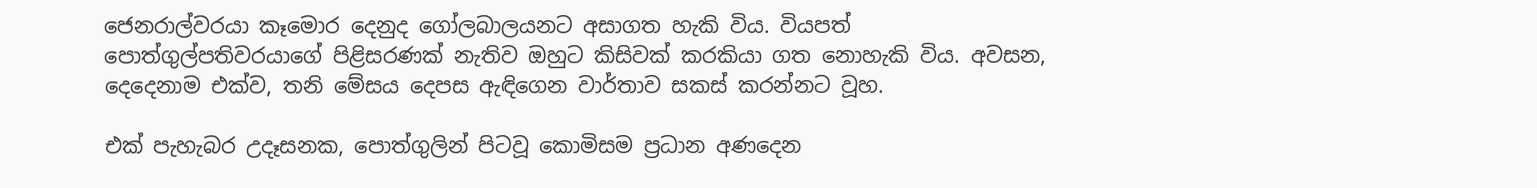ජෙනරාල්වරයා කෑමොර දෙනුද ගෝලබාලයනට අසාගත හැකි විය. වියපත් පොත්ගුල්පතිවරයාගේ පිළිසරණක් නැතිව ඔහුට කිසිවක් කරකියා ගත නොහැකි විය. අවසන, දෙදෙනාම එක්ව, තනි මේසය දෙපස ඇඳිගෙන වාර්තාව සකස් කරන්නට වූහ.

එක් පැහැබර උදෑසනක, පොත්ගුලින් පිටවූ කොමිසම ප්‍රධාන අණදෙන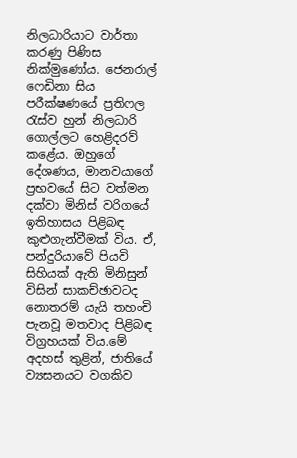නිලධාරියාට වාර්තා කරණු පිණිස නික්මුණෝය. ජෙනරාල් ෆෙඩිනා සිය පරීක්ෂණයේ ප්‍රතිෆල රැස්ව හුන් නිලධාරි ගොල්ලට හෙළිදරව් කළේය. ඔහුගේ දේශණය, මානවයාගේ ප්‍රභවයේ සිට වත්මන දක්වා මිනිස් වරිගයේ ඉතිහාසය පිළිබඳ කුළුගැන්වීමක් විය. ඒ, පන්දුරියාවේ පියවි සිහියක් ඇති මිනිසුන් විසින් සාකච්ඡාවටද නොතරම් යැයි තහංචි පැනවූ මතවාද පිළිබඳ විග්‍රහයක් විය.මේ අදහස් තුළින්, ජාතියේ ව්‍යසනයට වගකිව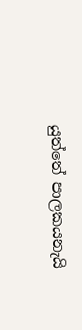යුත්තේ පාලකයනැයි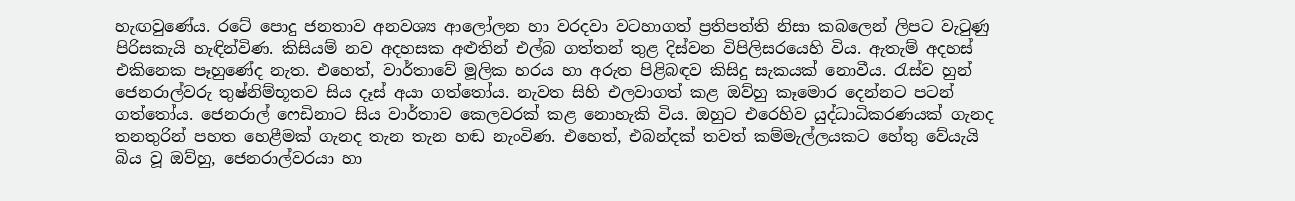හැඟවුණේය. රටේ පොදු ජනතාව අනවශ්‍ය ආලෝලන හා වරදවා වටහාගත් ප්‍රතිපත්ති නිසා කබලෙන් ලිපට වැටුණු පිරිසකැයි හැඳින්විණ. කිසියම් නව අදහසක අළුතින් එල්බ ගත්තන් තුළ දිස්වන විපිලිසරයෙහි විය. ඇතැම් අදහස් එකිනෙක පෑහුණේද නැත. එහෙත්, වාර්තාවේ මූලික හරය හා අරුත පිළිබඳව කිසිදු සැකයක් නොවීය. රැස්ව හුන් ජෙනරාල්වරු තුෂ්නිම්භූතව සිය දෑස් අයා ගත්තෝය. නැවත සිහි එලවාගත් කළ ඔව්හු කෑමොර දෙන්නට පටන් ගත්තෝය. ජෙනරාල් ෆෙඩිනාට සිය වාර්තාව කෙලවරක් කළ නොහැකි විය. ඔහුට එරෙහිව යුද්ධාධිකරණයක් ගැනද තනතුරින් පහත හෙළීමක් ගැනද තැන තැන හඬ නැංවිණ. එහෙත්, එබන්දක් තවත් කම්මැල්ලයකට හේතු වේයැයි බිය වූ ඔව්හු, ජෙනරාල්වරයා හා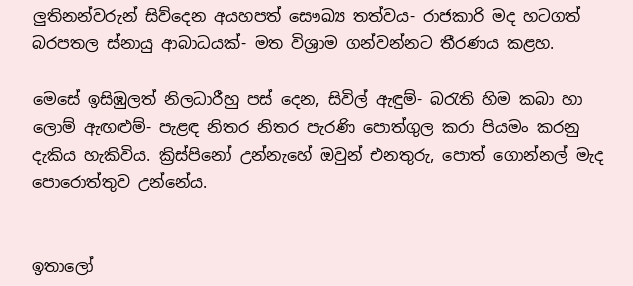ලුතිනන්වරුන් සිව්දෙන අයහපත් සෞඛ්‍ය තත්වය- රාජකාරි මද හටගත් බරපතල ස්නායු ආබාධයක්- මත විශ්‍රාම ගන්වන්නට තීරණය කළහ.

මෙසේ ඉසිඹුලත් නිලධාරීහු පස් දෙන, සිවිල් ඇඳුම්- බරැති හිම කබා හා ලොම් ඇඟළුම්- පැළඳ නිතර නිතර පැරණි පොත්ගුල කරා පියමං කරනු දැකිය හැකිවිය. ක්‍රිස්පිනෝ උන්නැහේ ඔවුන් එනතුරු, පොත් ගොන්නල් මැද පොරොත්තුව උන්නේය.


ඉතාලෝ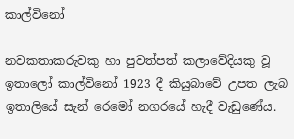කාල්විනෝ

නවකතාකරුවකු හා පුවත්පත් කලාවේදියකු වූ ඉතාලෝ කාල්විනෝ 1923 දී කියුබාවේ උපත ලැබ ඉතාලියේ සැන් රෙමෝ නගරයේ හැදී වැඩුණේය.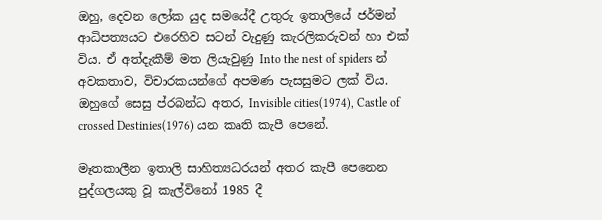ඔහු, දෙවන ලෝක යුද සමයේදී උතුරු ඉතාලියේ ජර්මන් ආධිපත්‍යයට එරෙහිව සටන් වැදුණු කැරලිකරුවන් හා එක් විය. ඒ අත්දැකීම් මත ලියැවුණු Into the nest of spiders න් අවකතාව, විචාරකයන්ගේ අපමණ පැසසුමට ලක් විය. ඔහුගේ සෙසු ප්රබන්ධ අතර, Invisible cities(1974), Castle of crossed Destinies(1976) යන කෘති කැපී පෙනේ.

මෑතකාලීන ඉතාලි සාහිත්‍යධරයන් අතර කැපී පෙනෙන පුද්ගලයකු වූ කැල්විනෝ 1985 දී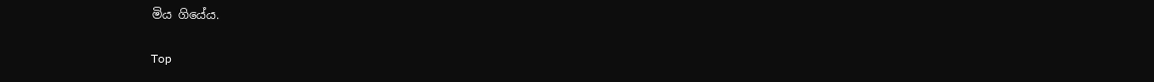මිය ගියේය.

Top